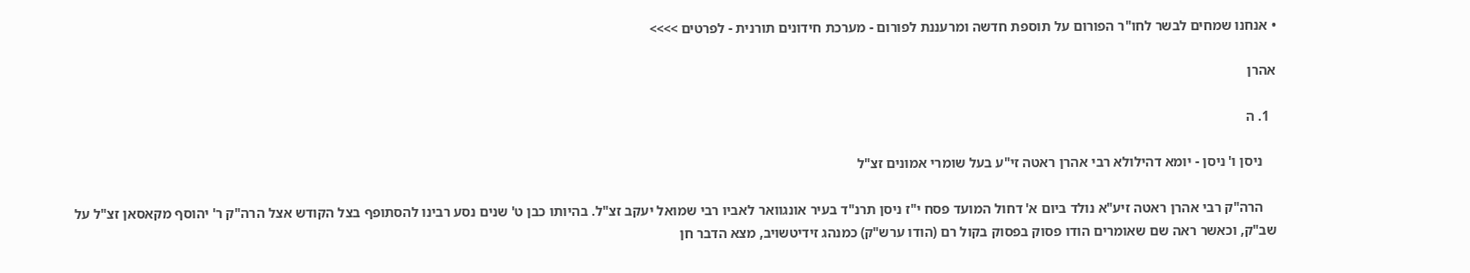• אנחנו שמחים לבשר לחו"ר הפורום על תוספת חדשה ומרעננת לפורום - מערכת חידונים תורנית - לפרטים >>>>

אהרן

  1. ה

    ניסן ו' ניסן - יומא דהילולא רבי אהרן ראטה זי"ע בעל שומרי אמונים זצ"ל

    הרה"ק רבי אהרן ראטה זיע"א נולד ביום א' דחול המועד פסח י"ז ניסן תרנ"ד בעיר אונגוואר לאביו רבי שמואל יעקב זצ"ל. בהיותו כבן ט' שנים נסע רבינו להסתופף בצל הקודש אצל הרה"ק ר' יהוסף מקאסאן זצ"ל על שב"ק, וכאשר ראה שם שאומרים הודו פסוק בפסוק בקול רם (הודו ערש"ק) כמנהג זידיטשויב, מצא הדבר חן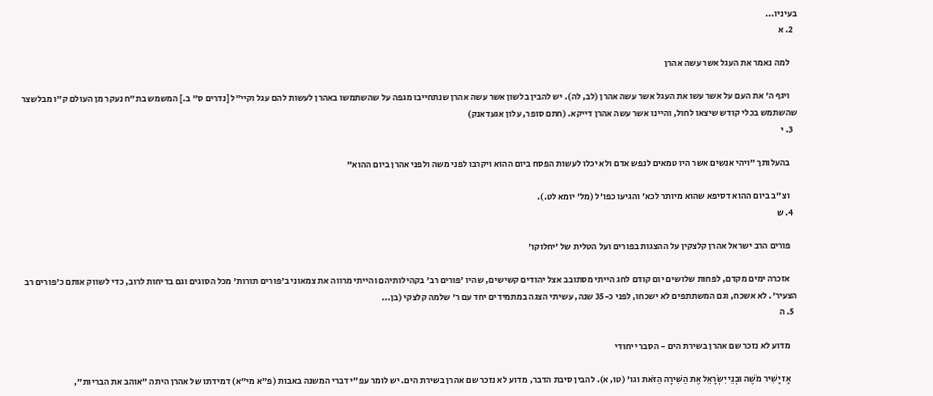בעיניו...
  2. א

    למה נאמר את העגל אשר עשה אהרן

    ויגף ה' את העם על אשר עשו את העגל אשר עשה אהרן (לב, לה). יש להבין בלשון אשר עשה אהרן שנתחייבו מגפה על שהשתמשו באהרן לעשות להם עגל וקיי"ל [נדרים ס" ב.] המשמש בת"ח נעקר מן העולם ק"ו מבלשצר שהשתמש בכלי קודש שיצאו לחול, והיינו אשר עשה אהרן דייקא. (חתם סופר, עלון אגעדאנק)
  3. י

    בהעלותך "ויהי אנשים אשר היו טמאים לנפש אדם ולא יכלו לעשות הפסח ביום ההוא ויקרבו לפני משה ולפני אהרן ביום ההוא"

    וצ"ב ביום ההוא דסיפא שהוא מיותר לכא' והגיעו כפו'ל (מל' יומא לט.).
  4. ש

    פורים הרב ישראל אהרן קלצקין על ההצגות בפורים ועל הטלית של 'יחלוקו'

    אזכרה ימים מקדם, לפחות שלושים יום קודם לחג הייתי מסתובב אצל יהודים קשישים, שהיו 'פורים רב' בקהילותיהם והייתי מרווה את צמאוני ב'פורים תורות' מכל הסוגים וגם בדיחות לרוב, כדי לשווק אותם כ'פורים רב הצעיר'. לא אשכח, וגם המשתתפים לא ישכחו, לפני כ-35 שנה, עשיתי הצגה במתמידים יחד עם ר' שלמה קלצקי (בן...
  5. ה

    מדוע לא נזכר שם אהרן בשירת הים - הסבר ייחודי

    אָז יָשִׁיר מֹשֶׁה וּבְנֵי יִשְׂרָאֵל אֶת הַשִּׁירָה הַזֹּאת וגו' (טו, א). להבין סיבת הדבר, מדוע לא נזכר שם אהרן בשירת הים. יש לומר עפ"י דברי המשנה באבות (פ"א מי"א) דמידתו של אהרן היתה "אוהב את הבריות",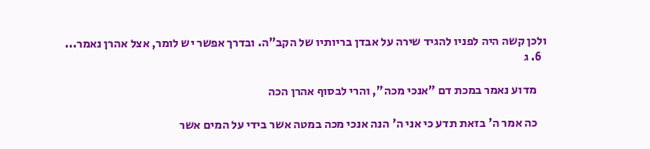ולכן קשה היה לפניו להגיד שירה על אבדן בריותיו של הקב"ה. ובדרך אפשר יש לומר, אצל אהרן נאמר...
  6. ג

    מדוע נאמר במכת דם "אנכי מכה", והרי לבסוף אהרן הכה

    כה אמר ה' בזאת תדע כי אני ה' הנה אנכי מכה במטה אשר בידי על המים אשר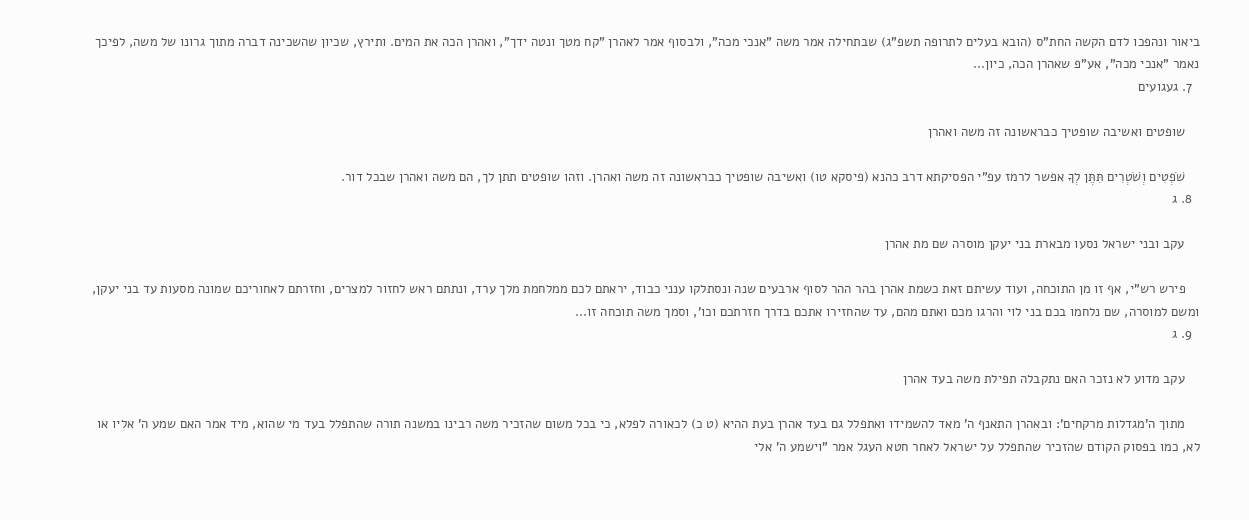ביאור ונהפכו לדם הקשה החת"ס (הובא בעלים לתרופה תשפ"ג) שבתחילה אמר משה "אנכי מכה", ולבסוף אמר לאהרן "קח מטך ונטה ידך", ואהרן הכה את המים. ותירץ, שכיון שהשכינה דברה מתוך גרונו של משה, לפיכך נאמר "אנכי מכה", אע"פ שאהרן הכה, כיון...
  7. געגועים

    שופטים ואשיבה שופטיך כבראשונה זה משה ואהרן

    שֹׁפְטִים וְשֹׁטְרִים תִּתֶּן לְךָ אפשר לרמז עפ"י הפסיקתא דרב כהנא (פיסקא טו) ואשיבה שופטיך כבראשונה זה משה ואהרן. וזהו שופטים תתן לך, הם משה ואהרן שבכל דור.
  8. ג

    עקב ובני ישראל נסעו מבארת בני יעקן מוסרה שם מת אהרן

    פירש רש"י, אף זו מן התוכחה, ועוד עשיתם זאת כשמת אהרן בהר ההר לסוף ארבעים שנה ונסתלקו ענני כבוד, יראתם לכם ממלחמת מלך ערד, ונתתם ראש לחזור למצרים, וחזרתם לאחוריכם שמונה מסעות עד בני יעקן, ומשם למוסרה, שם נלחמו בכם בני לוי והרגו מכם ואתם מהם, עד שהחזירו אתכם בדרך חזרתכם וכו', וסמך משה תוכחה זו...
  9. ג

    עקב מדוע לא נזכר האם נתקבלה תפילת משה בעד אהרן

    מתוך ה'מגדלות מרקחים': ובאהרן התאנף ה' מאד להשמידו ואתפלל גם בעד אהרן בעת ההיא (ט כ) לכאורה לפלא, כי בכל משום שהזכיר משה רבינו במשנה תורה שהתפלל בעד מי שהוא, מיד אמר האם שמע ה' אליו או לא, כמו בפסוק הקודם שהזכיר שהתפלל על ישראל לאחר חטא העגל אמר "וישמע ה' אלי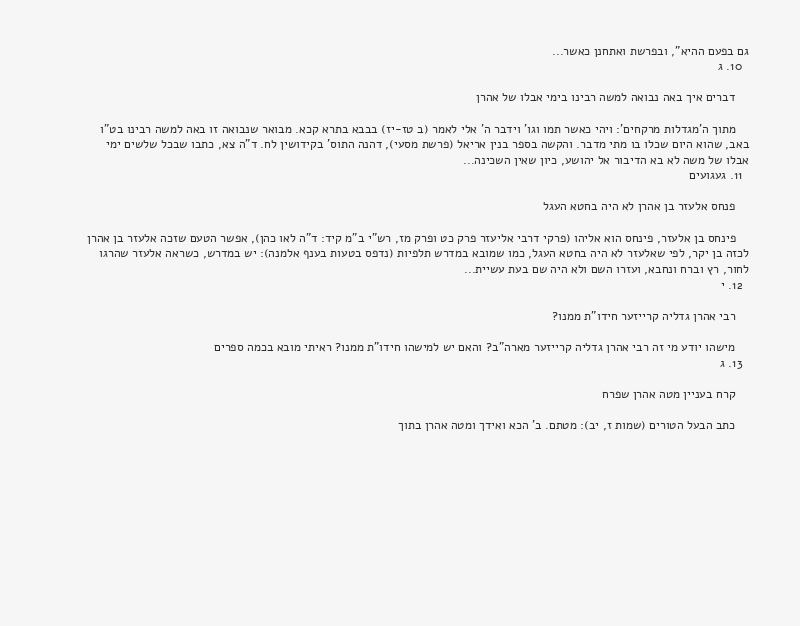גם בפעם ההיא", ובפרשת ואתחנן כאשר...
  10. ג

    דברים איך באה נבואה למשה רבינו בימי אבלו של אהרן

    מתוך ה'מגדלות מרקחים': ויהי כאשר תמו וגו' וידבר ה' אלי לאמר (ב טז-יז) בבבא בתרא קכא. מבואר שנבואה זו באה למשה רבינו בט"ו באב, שהוא היום שכלו בו מתי מדבר. והקשה בספר בנין אריאל (פרשת מסעי), דהנה התוס' בקידושין לח. ד"ה צא, כתבו שבכל שלשים ימי אבלו של משה לא בא הדיבור אל יהושע, כיון שאין השכינה...
  11. געגועים

    פנחס אלעזר בן אהרן לא היה בחטא העגל

    פינחס בן אלעזר, פינחס הוא אליהו (פרקי דרבי אליעזר פרק כט ופרק מז, רש"י ב"מ קיד: ד"ה לאו כהן), אפשר הטעם שזכה אלעזר בן אהרן לכזה בן יקר, לפי שאלעזר לא היה בחטא העגל, כמו שמובא במדרש תלפיות (נדפס בטעות בענף אלמנה): יש במדרש, כשראה אלעזר שהרגו לחור, רץ וברח ונחבא, ועזרו השם ולא היה שם בעת עשיית...
  12. י

    רבי אהרן גדליה קרייזער חידו"ת ממנו?

    מישהו יודע מי זה רבי אהרן גדליה קרייזער מארה"ב? והאם יש למישהו חידו"ת ממנו? ראיתי מובא בכמה ספרים
  13. ג

    קרח בעניין מטה אהרן שפרח

    כתב הבעל הטורים (שמות ז, יב): מטתם. ב' הכא ואידך ומטה אהרן בתוך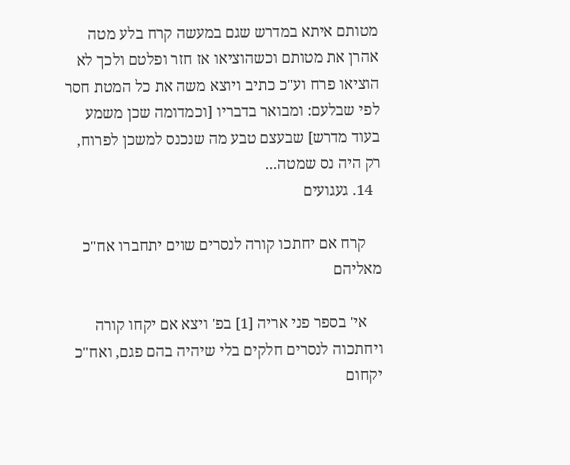מטותם איתא במדרש שגם במעשה קרח בלע מטה אהרן את מטותם וכשהוציאו אז חזר ופלטם ולכך לא הוציאו פרח וע"כ כתיב ויוצא משה את כל המטת חסר לפי שבלעם: ומבואר בדבריו [וכמדומה שכן משמע בעוד מדרש] שבעצם טבע מה שנכנס למשכן לפרוח, רק היה נס שמטה...
  14. געגועים

    קרח אם יחתכו קורה לנסרים שוים יתחברו אח"כ מאליהם

    אי' בספר פני אריה [1] בפ' ויצא אם יקחו קורה ויחתכוה לנסרים חלקים בלי שיהיה בהם פגם, ואח"כ יקחום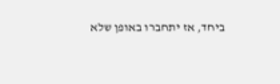ביחד, אז יתחברו באופן שלא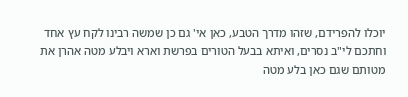יוכלו להפרידם, שזהו מדרך הטבע, כאן אי' גם כן שמשה רבינו לקח עץ אחד וחתכם לי"ב נסרים, ואיתא בבעל הטורים בפרשת וארא ויבלע מטה אהרן את מטותם שגם כאן בלע מטה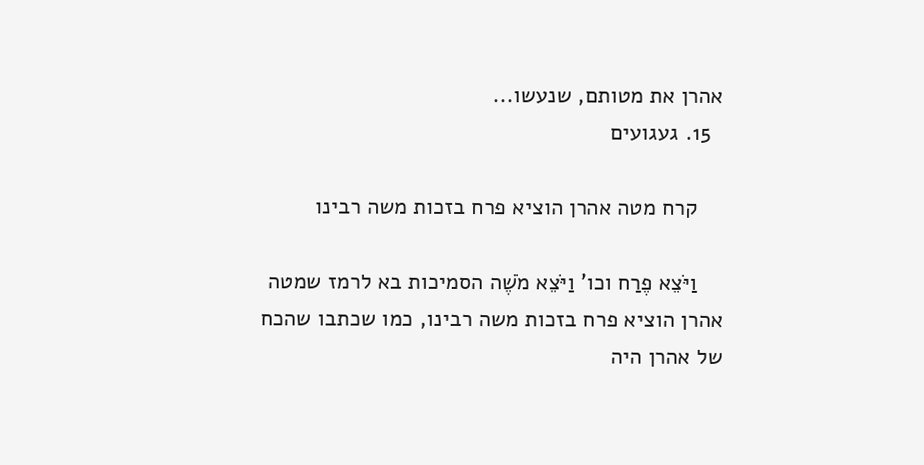אהרן את מטותם, שנעשו...
  15. געגועים

    קרח מטה אהרן הוציא פרח בזכות משה רבינו

    וַיֹּצֵא פֶרַח וכו' וַיֹּצֵא מֹשֶׁה הסמיכות בא לרמז שמטה אהרן הוציא פרח בזכות משה רבינו, כמו שכתבו שהכח של אהרן היה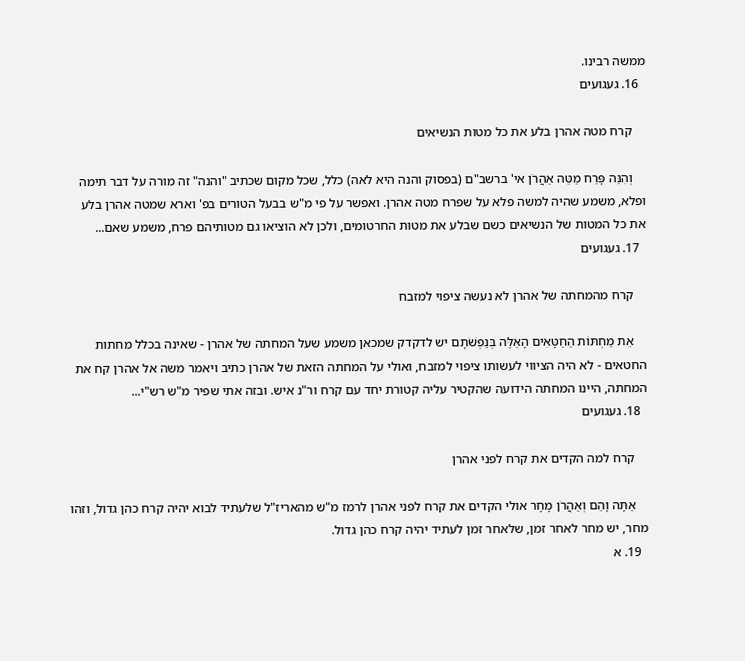ממשה רבינו.
  16. געגועים

    קרח מטה אהרן בלע את כל מטות הנשיאים

    וְהִנֵּה פָּרַח מַטֵּה אַהֲרֹן אי' ברשב"ם (בפסוק והנה היא לאה) כלל, שכל מקום שכתיב "והנה" זה מורה על דבר תימה ופלא, משמע שהיה למשה פלא על שפרח מטה אהרן. ואפשר על פי מ"ש בבעל הטורים בפ' וארא שמטה אהרן בלע את כל המטות של הנשיאים כשם שבלע את מטות החרטומים, ולכן לא הוציאו גם מטותיהם פרח, משמע שאם...
  17. געגועים

    קרח מהמחתה של אהרן לא נעשה ציפוי למזבח

    אֵת מַחְתּוֹת הַחַטָּאִים הָאֵלֶּה בְּנַפְשֹׁתָם יש לדקדק שמכאן משמע שעל המחתה של אהרן - שאינה בכלל מחתות החטאים - לא היה הציווי לעשותו ציפוי למזבח, ואולי על המחתה הזאת של אהרן כתיב ויאמר משה אל אהרן קח את המחתה, היינו המחתה הידועה שהקטיר עליה קטורת יחד עם קרח ור"נ איש. ובזה אתי שפיר מ"ש רש"י...
  18. געגועים

    קרח למה הקדים את קרח לפני אהרן

    אַתָּה וָהֵם וְאַהֲרֹן מָחָר אולי הקדים את קרח לפני אהרן לרמז מ"ש מהאריז"ל שלעתיד לבוא יהיה קרח כהן גדול, וזהו מחר, יש מחר לאחר זמן, שלאחר זמן לעתיד יהיה קרח כהן גדול.
  19. א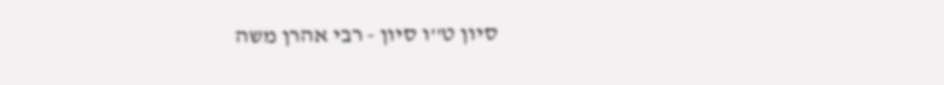סיון ט''ו סיון - רבי אהרן משה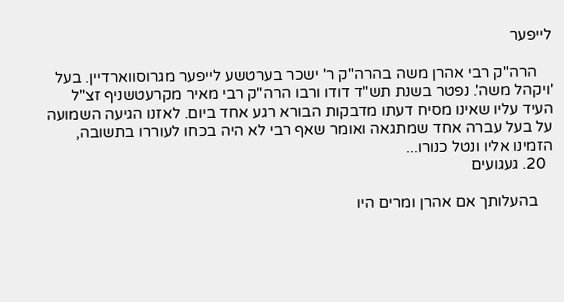לייפער

    הרה"ק רבי אהרן משה בהרה"ק ר' ישכר בערטשע לייפער מגרוסווארדיין. בעל 'ויקהל משה'. נפטר בשנת תש"ד דודו ורבו הרה"ק רבי מאיר מקרעטשניף זצ"ל העיד עליו שאינו מסיח דעתו מדבקות הבורא רגע אחד ביום. לאזנו הגיעה השמועה על בעל עברה אחד שמתגאה ואומר שאף רבי לא היה בכחו לעוררו בתשובה, הזמינו אליו ונטל כנורו...
  20. געגועים

    בהעלותך אם אהרן ומרים היו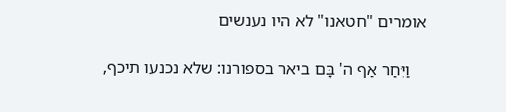אומרים "חטאנו" לא היו נענשים

    וַיִּחַר אַף ה' בָּם ביאר בספורנו: שלא נכנעו תיכף,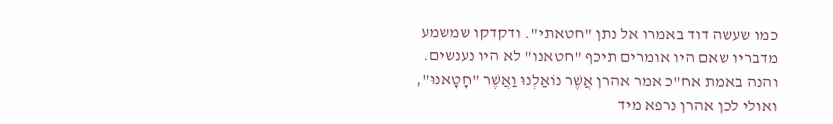כמו שעשה דוד באמרו אל נתן "חטאתי". ודקדקו שמשמע מדבריו שאם היו אומרים תיכף "חטאנו" לא היו נענשים. והנה באמת אח"כ אמר אהרן אֲשֶׁר נוֹאַלְנוּ וַאֲשֶׁר "חָטָאנוּ", ואולי לכן אהרן נרפא מיד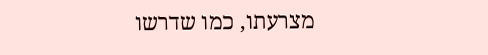מצרעתו, כמו שדרשו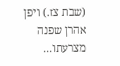(שבת צז.) ויפן אהרן שפנה מצרעתו...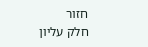חזור
חלק עליון